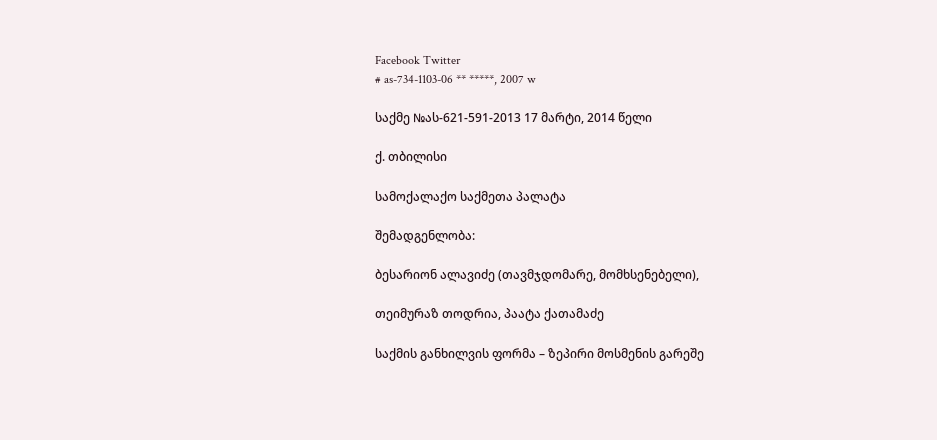Facebook Twitter
# as-734-1103-06 ** *****, 2007 w

საქმე №ას-621-591-2013 17 მარტი, 2014 წელი

ქ. თბილისი

სამოქალაქო საქმეთა პალატა

შემადგენლობა:

ბესარიონ ალავიძე (თავმჯდომარე, მომხსენებელი),

თეიმურაზ თოდრია, პაატა ქათამაძე

საქმის განხილვის ფორმა – ზეპირი მოსმენის გარეშე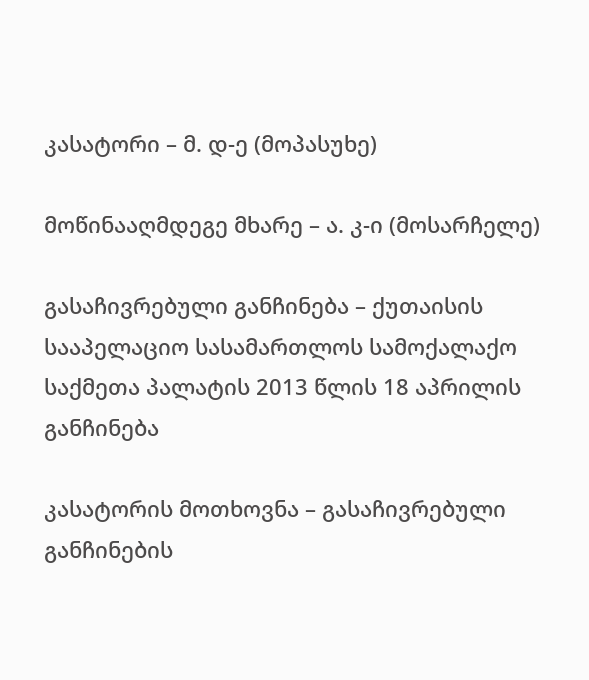კასატორი – მ. დ-ე (მოპასუხე)

მოწინააღმდეგე მხარე – ა. კ-ი (მოსარჩელე)

გასაჩივრებული განჩინება – ქუთაისის სააპელაციო სასამართლოს სამოქალაქო საქმეთა პალატის 2013 წლის 18 აპრილის განჩინება

კასატორის მოთხოვნა – გასაჩივრებული განჩინების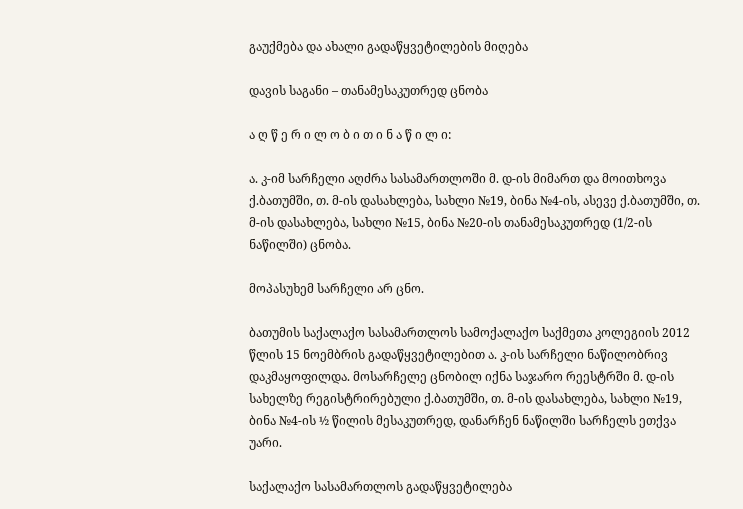გაუქმება და ახალი გადაწყვეტილების მიღება

დავის საგანი – თანამესაკუთრედ ცნობა

ა ღ წ ე რ ი ლ ო ბ ი თ ი ნ ა წ ი ლ ი:

ა. კ-იმ სარჩელი აღძრა სასამართლოში მ. დ-ის მიმართ და მოითხოვა ქ.ბათუმში, თ. მ-ის დასახლება, სახლი №19, ბინა №4-ის, ასევე ქ.ბათუმში, თ. მ-ის დასახლება, სახლი №15, ბინა №20-ის თანამესაკუთრედ (1/2-ის ნაწილში) ცნობა.

მოპასუხემ სარჩელი არ ცნო.

ბათუმის საქალაქო სასამართლოს სამოქალაქო საქმეთა კოლეგიის 2012 წლის 15 ნოემბრის გადაწყვეტილებით ა. კ-ის სარჩელი ნაწილობრივ დაკმაყოფილდა. მოსარჩელე ცნობილ იქნა საჯარო რეესტრში მ. დ-ის სახელზე რეგისტრირებული ქ.ბათუმში, თ. მ-ის დასახლება, სახლი №19, ბინა №4-ის ½ წილის მესაკუთრედ, დანარჩენ ნაწილში სარჩელს ეთქვა უარი.

საქალაქო სასამართლოს გადაწყვეტილება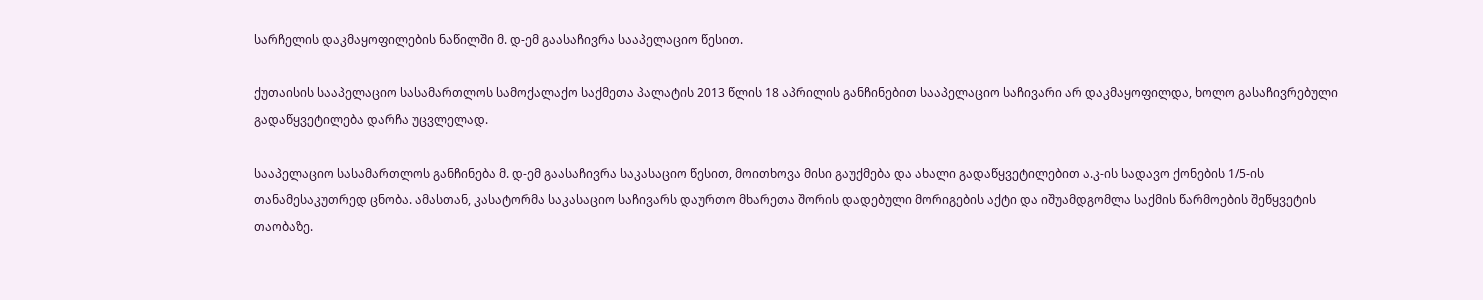სარჩელის დაკმაყოფილების ნაწილში მ. დ-ემ გაასაჩივრა სააპელაციო წესით.

ქუთაისის სააპელაციო სასამართლოს სამოქალაქო საქმეთა პალატის 2013 წლის 18 აპრილის განჩინებით სააპელაციო საჩივარი არ დაკმაყოფილდა, ხოლო გასაჩივრებული გადაწყვეტილება დარჩა უცვლელად.

სააპელაციო სასამართლოს განჩინება მ. დ-ემ გაასაჩივრა საკასაციო წესით, მოითხოვა მისი გაუქმება და ახალი გადაწყვეტილებით ა.კ-ის სადავო ქონების 1/5-ის თანამესაკუთრედ ცნობა. ამასთან, კასატორმა საკასაციო საჩივარს დაურთო მხარეთა შორის დადებული მორიგების აქტი და იშუამდგომლა საქმის წარმოების შეწყვეტის თაობაზე.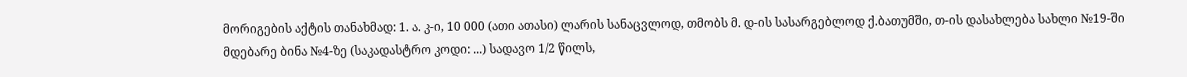მორიგების აქტის თანახმად: 1. ა. კ-ი, 10 000 (ათი ათასი) ლარის სანაცვლოდ, თმობს მ. დ-ის სასარგებლოდ ქ.ბათუმში, თ-ის დასახლება სახლი №19-ში მდებარე ბინა №4-ზე (საკადასტრო კოდი: ...) სადავო 1/2 წილს,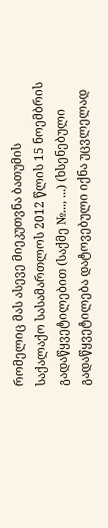რომელიც მას ასევე მიეკუთვნა ბათუმის საქალაქო სასამართლოს 2012 წლის 15 ნოემბრის გადაწყვეტილებით (საქმე №..., ...) (ხსენებული გადაწყვეტილება დატოვებული იქნა უცვლელად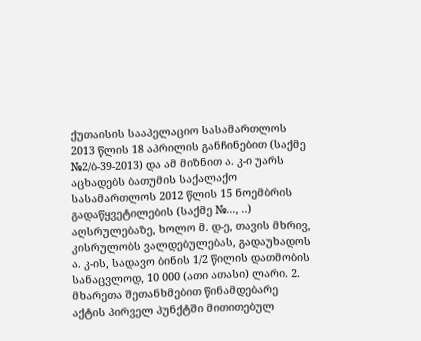ქუთაისის სააპელაციო სასამართლოს 2013 წლის 18 აპრილის განჩინებით (საქმე №2/ბ-39-2013) და ამ მიზნით ა. კ-ი უარს აცხადებს ბათუმის საქალაქო სასამართლოს 2012 წლის 15 ნოემბრის გადაწყვეტილების (საქმე №..., ..) აღსრულებაზე, ხოლო მ. დ-ე, თავის მხრივ, კისრულობს ვალდებულებას, გადაუხადოს ა. კ-ის, სადავო ბინის 1/2 წილის დათმობის სანაცვლოდ, 10 000 (ათი ათასი) ლარი. 2. მხარეთა შეთანხმებით წინამდებარე აქტის პირველ პუნქტში მითითებულ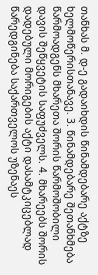თანხას მ. დ-ე გადაიხდის წინამდებარე აქტზე ხელმოწერისთანავე. 3. წინამდებარე შეთანხმება წარმოადგენს მხარეთა შორის წარმოშობილი დავის შეწყვეტის საფუძველს. 4. მხარეებს შორის დადებული მორიგების აქტი დასამტკიცებლად წარედგინება საქართველოს უზენაეს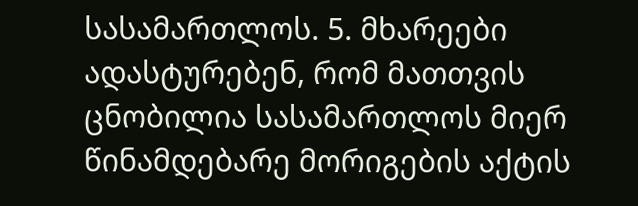სასამართლოს. 5. მხარეები ადასტურებენ, რომ მათთვის ცნობილია სასამართლოს მიერ წინამდებარე მორიგების აქტის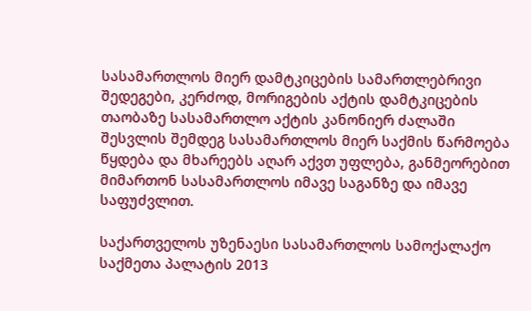სასამართლოს მიერ დამტკიცების სამართლებრივი შედეგები, კერძოდ, მორიგების აქტის დამტკიცების თაობაზე სასამართლო აქტის კანონიერ ძალაში შესვლის შემდეგ სასამართლოს მიერ საქმის წარმოება წყდება და მხარეებს აღარ აქვთ უფლება, განმეორებით მიმართონ სასამართლოს იმავე საგანზე და იმავე საფუძვლით.

საქართველოს უზენაესი სასამართლოს სამოქალაქო საქმეთა პალატის 2013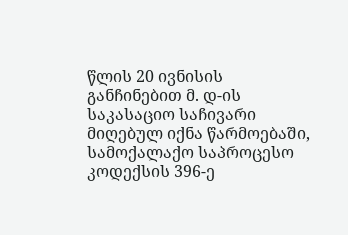წლის 20 ივნისის განჩინებით მ. დ-ის საკასაციო საჩივარი მიღებულ იქნა წარმოებაში, სამოქალაქო საპროცესო კოდექსის 396-ე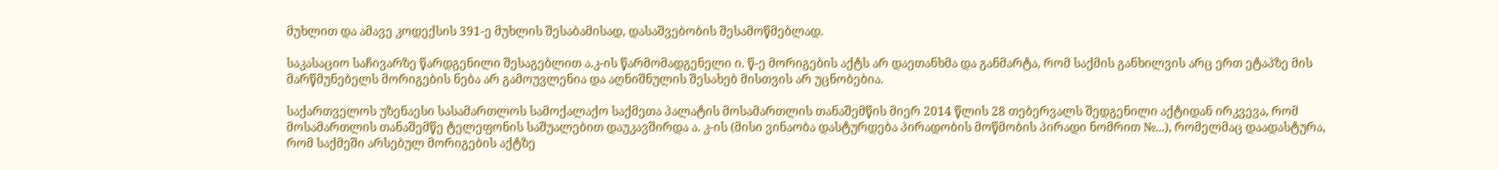მუხლით და ამავე კოდექსის 391-ე მუხლის შესაბამისად, დასაშვებობის შესამოწმებლად.

საკასაციო საჩივარზე წარდგენილი შესაგებლით ა.კ-ის წარმომადგენელი ი. წ-ე მორიგების აქტს არ დაეთანხმა და განმარტა, რომ საქმის განხილვის არც ერთ ეტაპზე მის მარწმუნებელს მორიგების ნება არ გამოუვლენია და აღნიშნულის შესახებ მისთვის არ უცნობებია.

საქართველოს უზენაესი სასამართლოს სამოქალაქო საქმეთა პალატის მოსამართლის თანაშემწის მიერ 2014 წლის 28 თებერვალს შედგენილი აქტიდან ირკვევა, რომ მოსამართლის თანაშემწე ტელეფონის საშუალებით დაუკავშირდა ა. კ-ის (მისი ვინაობა დასტურდება პირადობის მოწმობის პირადი ნომრით №...), რომელმაც დაადასტურა, რომ საქმეში არსებულ მორიგების აქტზე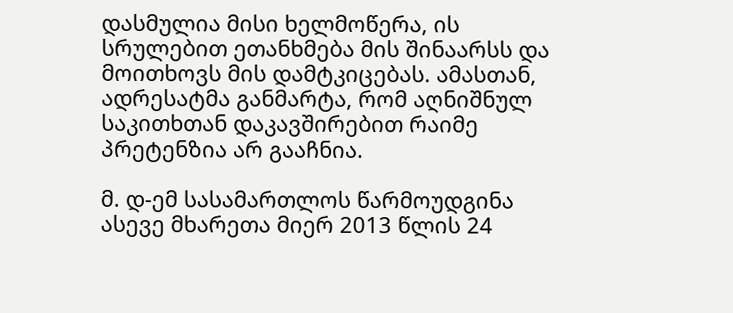დასმულია მისი ხელმოწერა, ის სრულებით ეთანხმება მის შინაარსს და მოითხოვს მის დამტკიცებას. ამასთან, ადრესატმა განმარტა, რომ აღნიშნულ საკითხთან დაკავშირებით რაიმე პრეტენზია არ გააჩნია.

მ. დ-ემ სასამართლოს წარმოუდგინა ასევე მხარეთა მიერ 2013 წლის 24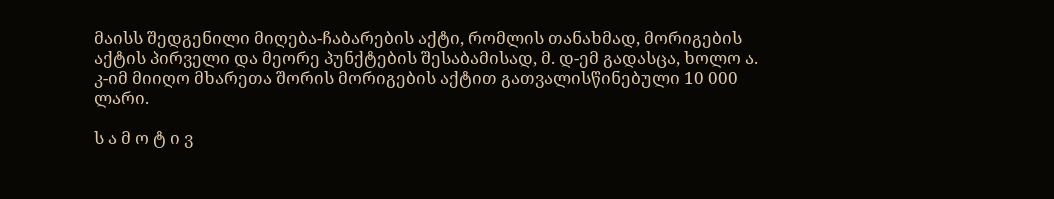მაისს შედგენილი მიღება-ჩაბარების აქტი, რომლის თანახმად, მორიგების აქტის პირველი და მეორე პუნქტების შესაბამისად, მ. დ-ემ გადასცა, ხოლო ა. კ-იმ მიიღო მხარეთა შორის მორიგების აქტით გათვალისწინებული 10 000 ლარი.

ს ა მ ო ტ ი ვ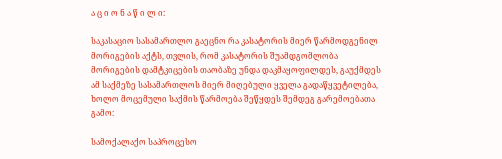ა ც ი ო ნ ა წ ი ლ ი:

საკასაციო სასამართლო გაეცნო რა კასატორის მიერ წარმოდგენილ მორიგების აქტს, თვლის, რომ კასატორის შუამდგომლობა მორიგების დამტკიცების თაობაზე უნდა დაკმაყოფილდეს, გაუქმდეს ამ საქმეზე სასამართლოს მიერ მიღებული ყველა გადაწყვეტილება, ხოლო მოცემული საქმის წარმოება შეწყდეს შემდეგ გარემოებათა გამო:

სამოქალაქო საპროცესო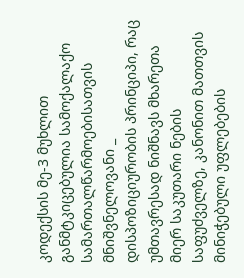კოდექსის მე-3 მუხლით განმტკიცებულია სამოქალაქო სამართალწარმოებისათვის მნიშვნელოვანი _ დისპოზიციურობის პრინციპი, რაც უმთავრესად ნიშნავს მხარეთა მიერ საკუთარი ნების საფუძველზე, კანონით მათთვის მინიჭებული უფლებების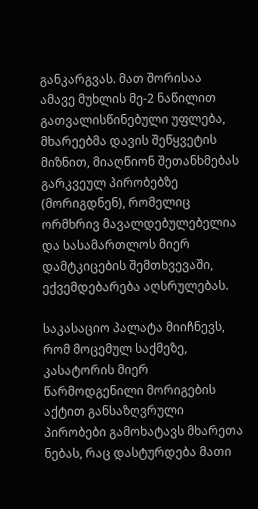განკარგვას. მათ შორისაა ამავე მუხლის მე-2 ნაწილით გათვალისწინებული უფლება, მხარეებმა დავის შეწყვეტის მიზნით, მიაღწიონ შეთანხმებას გარკვეულ პირობებზე (მორიგდნენ), რომელიც ორმხრივ მავალდებულებელია და სასამართლოს მიერ დამტკიცების შემთხვევაში, ექვემდებარება აღსრულებას.

საკასაციო პალატა მიიჩნევს, რომ მოცემულ საქმეზე, კასატორის მიერ წარმოდგენილი მორიგების აქტით განსაზღვრული პირობები გამოხატავს მხარეთა ნებას, რაც დასტურდება მათი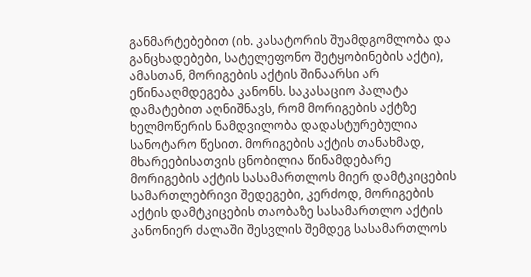განმარტებებით (იხ. კასატორის შუამდგომლობა და განცხადებები, სატელეფონო შეტყობინების აქტი), ამასთან, მორიგების აქტის შინაარსი არ ეწინააღმდეგება კანონს. საკასაციო პალატა დამატებით აღნიშნავს, რომ მორიგების აქტზე ხელმოწერის ნამდვილობა დადასტურებულია სანოტარო წესით. მორიგების აქტის თანახმად, მხარეებისათვის ცნობილია წინამდებარე მორიგების აქტის სასამართლოს მიერ დამტკიცების სამართლებრივი შედეგები, კერძოდ, მორიგების აქტის დამტკიცების თაობაზე სასამართლო აქტის კანონიერ ძალაში შესვლის შემდეგ სასამართლოს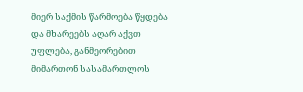მიერ საქმის წარმოება წყდება და მხარეებს აღარ აქვთ უფლება, განმეორებით მიმართონ სასამართლოს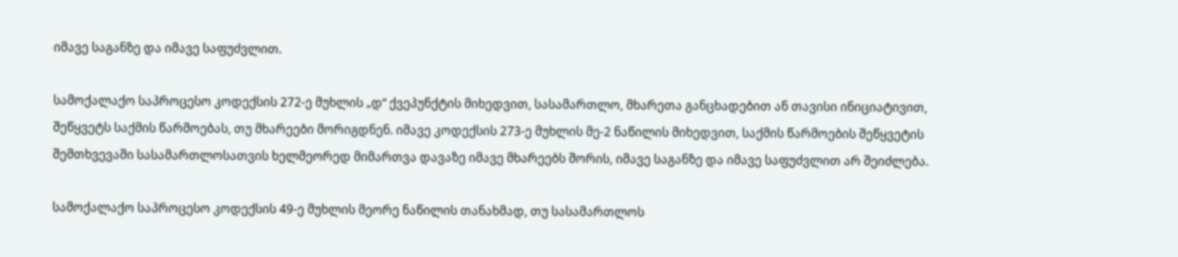იმავე საგანზე და იმავე საფუძვლით.

სამოქალაქო საპროცესო კოდექსის 272-ე მუხლის „დ“ ქვეპუნქტის მიხედვით, სასამართლო, მხარეთა განცხადებით ან თავისი ინიციატივით, შეწყვეტს საქმის წარმოებას, თუ მხარეები მორიგდნენ. იმავე კოდექსის 273-ე მუხლის მე-2 ნაწილის მიხედვით, საქმის წარმოების შეწყვეტის შემთხვევაში სასამართლოსათვის ხელმეორედ მიმართვა დავაზე იმავე მხარეებს შორის, იმავე საგანზე და იმავე საფუძვლით არ შეიძლება.

სამოქალაქო საპროცესო კოდექსის 49-ე მუხლის მეორე ნაწილის თანახმად, თუ სასამართლოს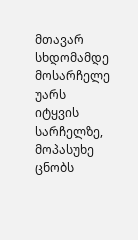მთავარ სხდომამდე მოსარჩელე უარს იტყვის სარჩელზე, მოპასუხე ცნობს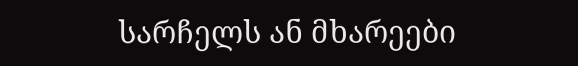სარჩელს ან მხარეები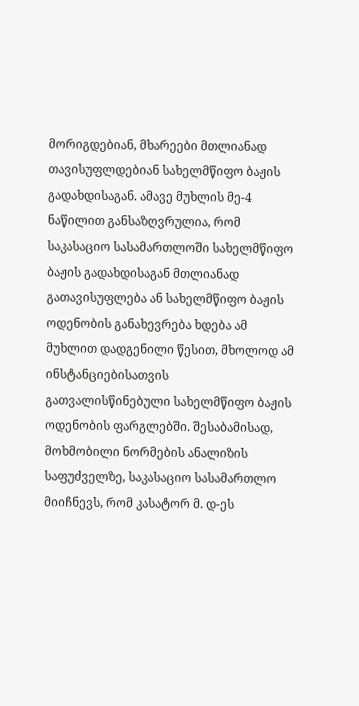მორიგდებიან, მხარეები მთლიანად თავისუფლდებიან სახელმწიფო ბაჟის გადახდისაგან. ამავე მუხლის მე-4 ნაწილით განსაზღვრულია, რომ საკასაციო სასამართლოში სახელმწიფო ბაჟის გადახდისაგან მთლიანად გათავისუფლება ან სახელმწიფო ბაჟის ოდენობის განახევრება ხდება ამ მუხლით დადგენილი წესით, მხოლოდ ამ ინსტანციებისათვის გათვალისწინებული სახელმწიფო ბაჟის ოდენობის ფარგლებში. შესაბამისად, მოხმობილი ნორმების ანალიზის საფუძველზე, საკასაციო სასამართლო მიიჩნევს, რომ კასატორ მ. დ-ეს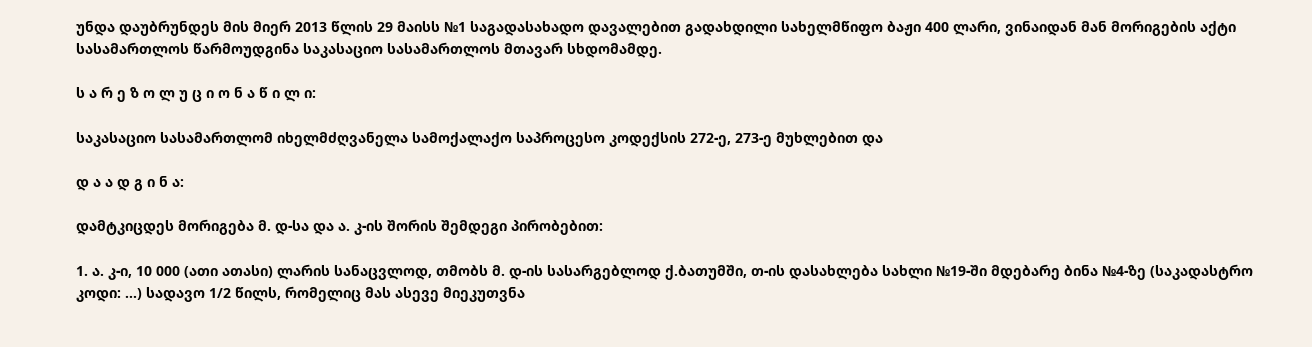უნდა დაუბრუნდეს მის მიერ 2013 წლის 29 მაისს №1 საგადასახადო დავალებით გადახდილი სახელმწიფო ბაჟი 400 ლარი, ვინაიდან მან მორიგების აქტი სასამართლოს წარმოუდგინა საკასაციო სასამართლოს მთავარ სხდომამდე.

ს ა რ ე ზ ო ლ უ ც ი ო ნ ა წ ი ლ ი:

საკასაციო სასამართლომ იხელმძღვანელა სამოქალაქო საპროცესო კოდექსის 272-ე, 273-ე მუხლებით და

დ ა ა დ გ ი ნ ა:

დამტკიცდეს მორიგება მ. დ-სა და ა. კ-ის შორის შემდეგი პირობებით:

1. ა. კ-ი, 10 000 (ათი ათასი) ლარის სანაცვლოდ, თმობს მ. დ-ის სასარგებლოდ ქ.ბათუმში, თ-ის დასახლება სახლი №19-ში მდებარე ბინა №4-ზე (საკადასტრო კოდი: ...) სადავო 1/2 წილს, რომელიც მას ასევე მიეკუთვნა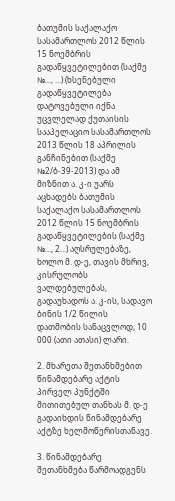ბათუმის საქალაქო სასამართლოს 2012 წლის 15 ნოემბრის გადაწყვეტილებით (საქმე №..., ...) (ხსენებული გადაწყვეტილება დატოვებული იქნა უცვლელად ქუთაისის სააპელაციო სასამართლოს 2013 წლის 18 აპრილის განჩინებით (საქმე №2/ბ-39-2013) და ამ მიზნით ა. კ-ი უარს აცხადებს ბათუმის საქალაქო სასამართლოს 2012 წლის 15 ნოემბრის გადაწყვეტილების (საქმე №..., 2...) აღსრულებაზე, ხოლო მ. დ-ე, თავის მხრივ, კისრულობს ვალდებულებას, გადაუხადოს ა. კ-ის, სადავო ბინის 1/2 წილის დათმობის სანაცვლოდ, 10 000 (ათი ათასი) ლარი.

2. მხარეთა შეთანხმებით წინამდებარე აქტის პირველ პუნქტში მითითებულ თანხას მ. დ-ე გადაიხდის წინამდებარე აქტზე ხელმოწერისთანავე.

3. წინამდებარე შეთანხმება წარმოადგენს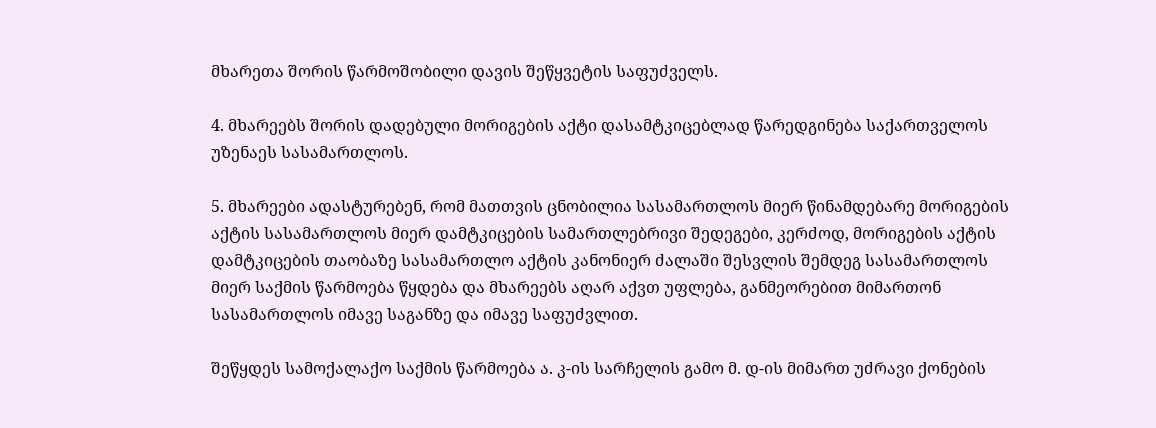მხარეთა შორის წარმოშობილი დავის შეწყვეტის საფუძველს.

4. მხარეებს შორის დადებული მორიგების აქტი დასამტკიცებლად წარედგინება საქართველოს უზენაეს სასამართლოს.

5. მხარეები ადასტურებენ, რომ მათთვის ცნობილია სასამართლოს მიერ წინამდებარე მორიგების აქტის სასამართლოს მიერ დამტკიცების სამართლებრივი შედეგები, კერძოდ, მორიგების აქტის დამტკიცების თაობაზე სასამართლო აქტის კანონიერ ძალაში შესვლის შემდეგ სასამართლოს მიერ საქმის წარმოება წყდება და მხარეებს აღარ აქვთ უფლება, განმეორებით მიმართონ სასამართლოს იმავე საგანზე და იმავე საფუძვლით.

შეწყდეს სამოქალაქო საქმის წარმოება ა. კ-ის სარჩელის გამო მ. დ-ის მიმართ უძრავი ქონების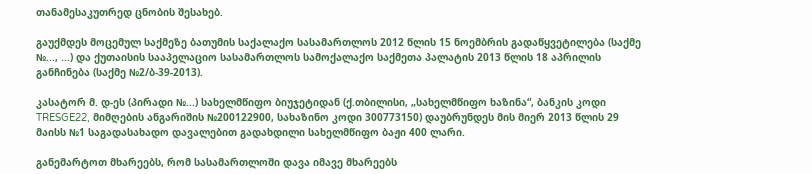თანამესაკუთრედ ცნობის შესახებ.

გაუქმდეს მოცემულ საქმეზე ბათუმის საქალაქო სასამართლოს 2012 წლის 15 ნოემბრის გადაწყვეტილება (საქმე №..., ...) და ქუთაისის სააპელაციო სასამართლოს სამოქალაქო საქმეთა პალატის 2013 წლის 18 აპრილის განჩინება (საქმე №2/ბ-39-2013).

კასატორ მ. დ-ეს (პირადი №...) სახელმწიფო ბიუჯეტიდან (ქ.თბილისი, „სახელმწიფო ხაზინა“, ბანკის კოდი TRESGE22, მიმღების ანგარიშის №200122900, სახაზინო კოდი 300773150) დაუბრუნდეს მის მიერ 2013 წლის 29 მაისს №1 საგადასახადო დავალებით გადახდილი სახელმწიფო ბაჟი 400 ლარი.

განემარტოთ მხარეებს, რომ სასამართლოში დავა იმავე მხარეებს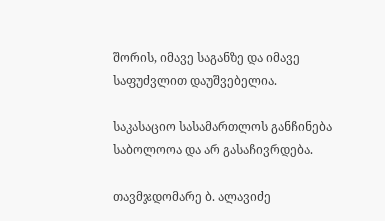შორის, იმავე საგანზე და იმავე საფუძვლით დაუშვებელია.

საკასაციო სასამართლოს განჩინება საბოლოოა და არ გასაჩივრდება.

თავმჯდომარე ბ. ალავიძე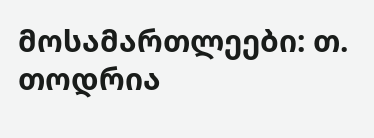მოსამართლეები: თ. თოდრია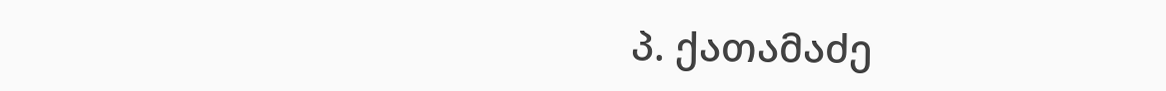პ. ქათამაძე